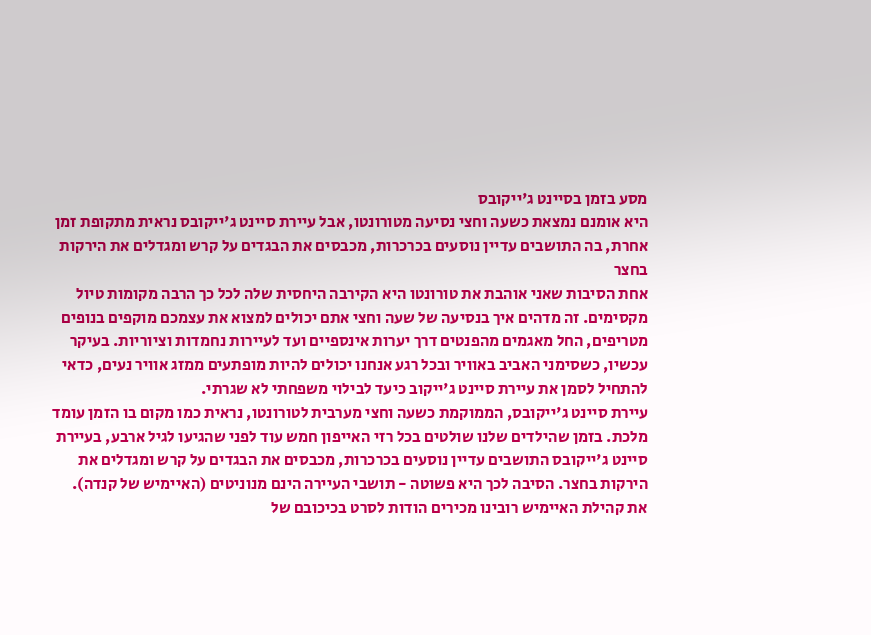מסע בזמן בסיינט ג'ייקובס
היא אומנם נמצאת כשעה וחצי נסיעה מטורונטו, אבל עיירת סיינט ג'ייקובס נראית מתקופת זמן אחרת, בה התושבים עדיין נוסעים בכרכרות, מכבסים את הבגדים על קרש ומגדלים את הירקות בחצר
אחת הסיבות שאני אוהבת את טורונטו היא הקירבה היחסית שלה לכל כך הרבה מקומות טיול מקסימים. זה מדהים איך בנסיעה של שעה וחצי אתם יכולים למצוא את עצמכם מוקפים בנופים מטריפים, החל מאגמים מהפנטים דרך יערות אינספיים ועד לעיירות נחמדות וציוריות. בעיקר עכשיו, כשסימני האביב באוויר ובכל רגע אנחנו יכולים להיות מופתעים ממזג אוויר נעים, כדאי להתחיל לסמן את עיירת סיינט ג'ייקוב כיעד לבילוי משפחתי לא שגרתי.
עיירת סיינט ג'ייקובס, הממוקמת כשעה וחצי מערבית לטורונטו, נראית כמו מקום בו הזמן עומד מלכת. בזמן שהילדים שלנו שולטים בכל רזי האייפון חמש עוד לפני שהגיעו לגיל ארבע, בעיירת סיינט ג'ייקובס התושבים עדיין נוסעים בכרכרות, מכבסים את הבגדים על קרש ומגדלים את הירקות בחצר. הסיבה לכך היא פשוטה - תושבי העיירה הינם מנוניטים (האיימיש של קנדה).
את קהילת האיימיש רובינו מכירים הודות לסרט בכיכובם של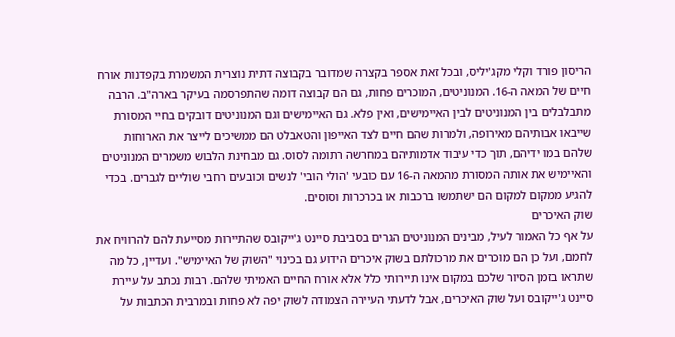הריסון פורד וקלי מקג'יליס, ובכל זאת אספר בקצרה שמדובר בקבוצה דתית נוצרית המשמרת בקפדנות אורח חיים של המאה ה-16. המנוניטים, המוכרים פחות, גם הם קבוצה דומה שהתפרסמה בעיקר בארה"ב. הרבה מתבלבלים בין המנוניטים לבין האיימישים, ואין פלא. גם האיימישים וגם המנוניטים דובקים בחיי המסורת שייבאו אבותיהם מאירופה, ולמרות שהם חיים לצד האייפון והטאבלט הם ממשיכים לייצר את הארוחות שלהם במו ידיהם, תוך כדי עיבוד אדמותיהם במחרשה רתומה לסוס. גם מבחינת הלבוש משמרים המנוניטים והאיימיש את אותה המסורת מהמאה ה-16 עם כובעי 'הולי הובי' לנשים וכובעים רחבי שוליים לגברים. בכדי להגיע ממקום למקום הם ישתמשו ברכבות או בכרכרות וסוסים.
שוק האיכרים
על אף כל האמור לעיל, מבינים המנוניטים הגרים בסביבת סיינט ג'ייקובס שהתיירות מסייעת להם להרוויח את לחמם, ועל כן הם מוכרים את מרכולתם בשוק איכרים הידוע גם בכינוי "השוק של האיימיש". ועדיין, כל מה שתראו בזמן הסיור שלכם במקום אינו תיירותי כלל אלא אורח החיים האמיתי שלהם. רבות נכתב על עיירת סיינט ג'ייקובס ועל שוק האיכרים, אבל לדעתי העיירה הצמודה לשוק יפה לא פחות ובמרבית הכתבות על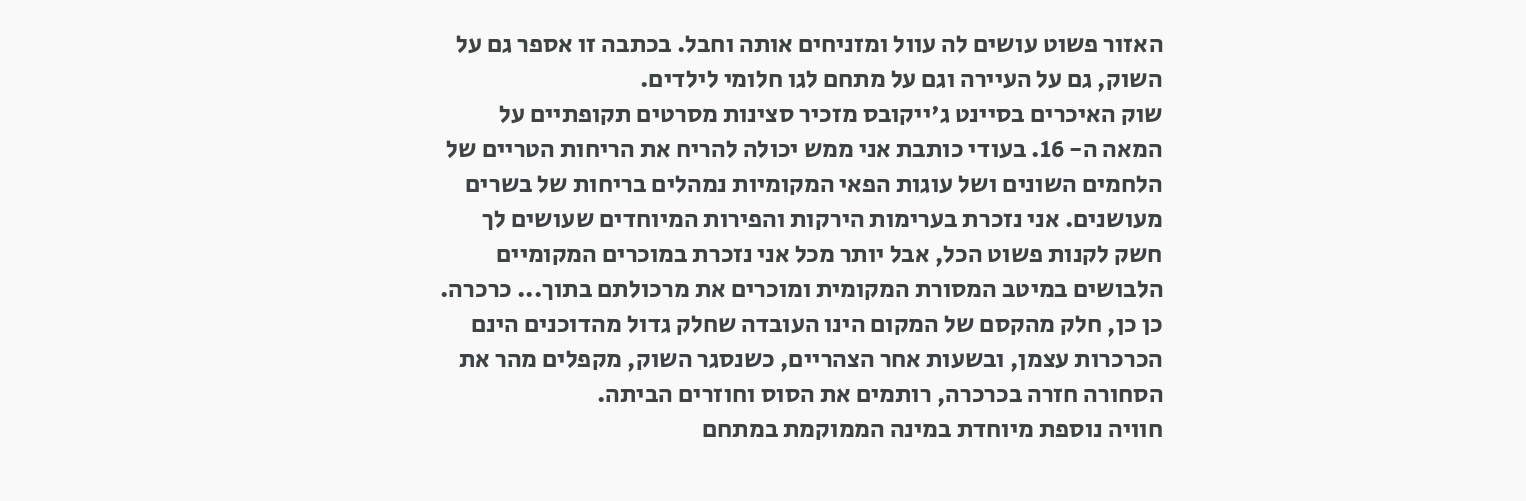האזור פשוט עושים לה עוול ומזניחים אותה וחבל. בכתבה זו אספר גם על השוק, גם על העיירה וגם על מתחם לגו חלומי לילדים.
שוק האיכרים בסיינט ג'ייקובס מזכיר סצינות מסרטים תקופתיים על המאה ה- 16. בעודי כותבת אני ממש יכולה להריח את הריחות הטריים של הלחמים השונים ושל עוגות הפאי המקומיות נמהלים בריחות של בשרים מעושנים. אני נזכרת בערימות הירקות והפירות המיוחדים שעושים לך חשק לקנות פשוט הכל, אבל יותר מכל אני נזכרת במוכרים המקומיים הלבושים במיטב המסורת המקומית ומוכרים את מרכולתם בתוך... כרכרה. כן כן, חלק מהקסם של המקום הינו העובדה שחלק גדול מהדוכנים הינם הכרכרות עצמן, ובשעות אחר הצהריים, כשנסגר השוק, מקפלים מהר את הסחורה חזרה בכרכרה, רותמים את הסוס וחוזרים הביתה.
חוויה נוספת מיוחדת במינה הממוקמת במתחם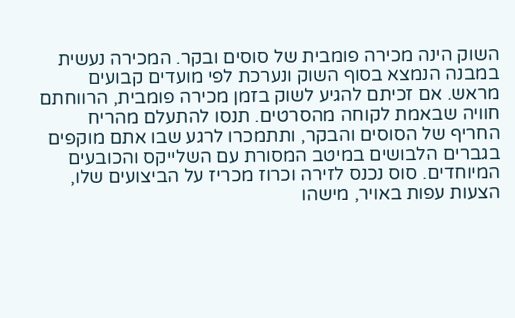השוק הינה מכירה פומבית של סוסים ובקר. המכירה נעשית במבנה הנמצא בסוף השוק ונערכת לפי מועדים קבועים מראש. אם זכיתם להגיע לשוק בזמן מכירה פומבית, הרווחתם חוויה שבאמת לקוחה מהסרטים. תנסו להתעלם מהריח החריף של הסוסים והבקר, ותתמכרו לרגע שבו אתם מוקפים בגברים הלבושים במיטב המסורת עם השלייקס והכובעים המיוחדים. סוס נכנס לזירה וכרוז מכריז על הביצועים שלו, הצעות עפות באויר, מישהו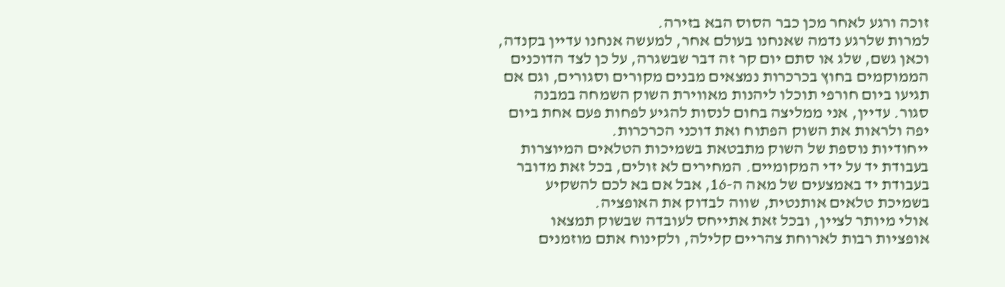זוכה ורגע לאחר מכן כבר הסוס הבא בזירה.
למרות שלרגע נדמה שאנחנו בעולם אחר, למעשה אנחנו עדיין בקנדה, וכאן גשם, שלג או סתם יום קר זה דבר שבשגרה, על כן לצד הדוכנים הממוקמים בחוץ בכרכרות נמצאים מבנים מקורים וסגורים, וגם אם תגיעו ביום חורפי תוכלו ליהנות מאווירת השוק השמחה במבנה סגור. עדיין, אני ממליצה בחום לנסות להגיע לפחות פעם אחת ביום יפה ולראות את השוק הפתוח ואת דוכני הכרכרות.
ייחודיות נוספת של השוק מתבטאת בשמיכות הטלאים המיוצרות בעבודת יד על ידי המקומיים. המחירים לא זולים, בכל זאת מדובר בעבודת יד באמצעים של מאה ה-16, אבל אם בא לכם להשקיע בשמיכת טלאים אותנטית, שווה לבדוק את האופציה.
אולי מיותר לציין, ובכל זאת אתייחס לעובדה שבשוק תמצאו אופציות רבות לארוחת צהריים קלילה, ולקינוח אתם מוזמנים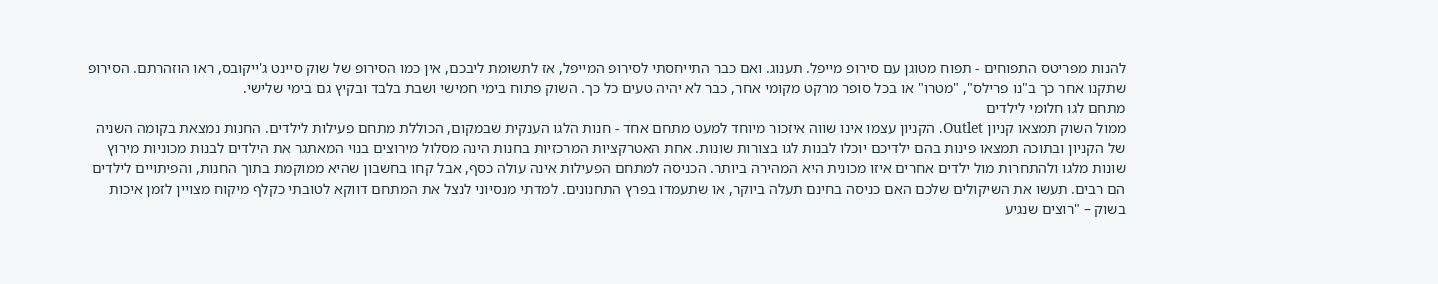להנות מפריטס התפוחים - תפוח מטוגן עם סירופ מייפל. תענוג. ואם כבר התייחסתי לסירופ המייפל, אז לתשומת ליבכם, אין כמו הסירופ של שוק סיינט ג'ייקובס, ראו הוזהרתם. הסירופ שתקנו אחר כך ב"נו פרילס", "מטרו" או בכל סופר מרקט מקומי אחר, כבר לא יהיה טעים כל כך. השוק פתוח בימי חמישי ושבת בלבד ובקיץ גם בימי שלישי.
מתחם לגו חלומי לילדים
ממול השוק תמצאו קניון Outlet. הקניון עצמו אינו שווה איזכור מיוחד למעט מתחם אחד - חנות הלגו הענקית שבמקום, הכוללת מתחם פעילות לילדים. החנות נמצאת בקומה השניה של הקניון ובתוכה תמצאו פינות בהם ילדיכם יוכלו לבנות לגו בצורות שונות. אחת האטרקציות המרכזיות בחנות הינה מסלול מירוצים בנוי המאתגר את הילדים לבנות מכוניות מירוץ שונות מלגו ולהתחרות מול ילדים אחרים איזו מכונית היא המהירה ביותר. הכניסה למתחם הפעילות אינה עולה כסף, אבל קחו בחשבון שהיא ממוקמת בתוך החנות, והפיתויים לילדים הם רבים. תעשו את השיקולים שלכם האם כניסה בחינם תעלה ביוקר, או שתעמדו בפרץ התחנונים. למדתי מנסיוני לנצל את המתחם דווקא לטובתי כקלף מיקוח מצויין לזמן איכות בשוק – "רוצים שנגיע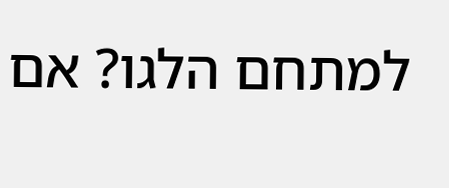למתחם הלגו? אם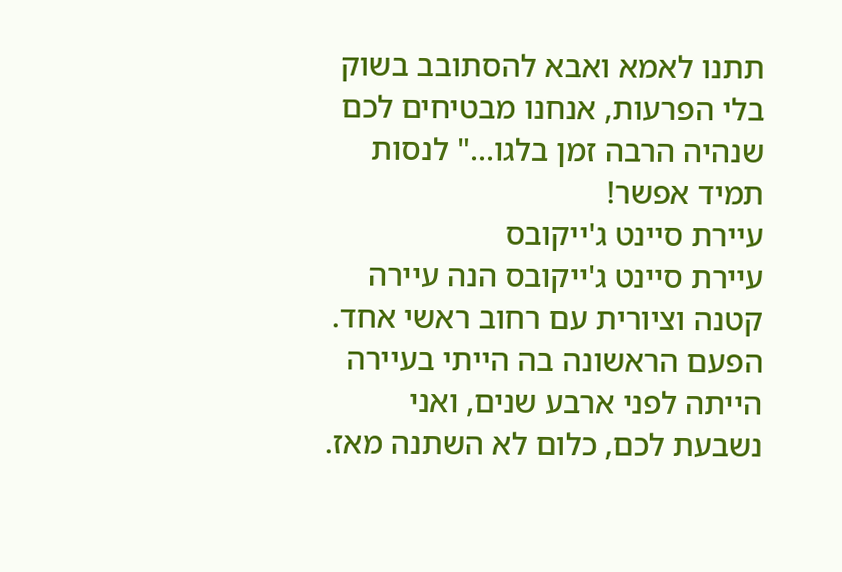תתנו לאמא ואבא להסתובב בשוק בלי הפרעות, אנחנו מבטיחים לכם שנהיה הרבה זמן בלגו..." לנסות תמיד אפשר!
עיירת סיינט ג'ייקובס
עיירת סיינט ג'ייקובס הנה עיירה קטנה וציורית עם רחוב ראשי אחד. הפעם הראשונה בה הייתי בעיירה הייתה לפני ארבע שנים, ואני נשבעת לכם, כלום לא השתנה מאז.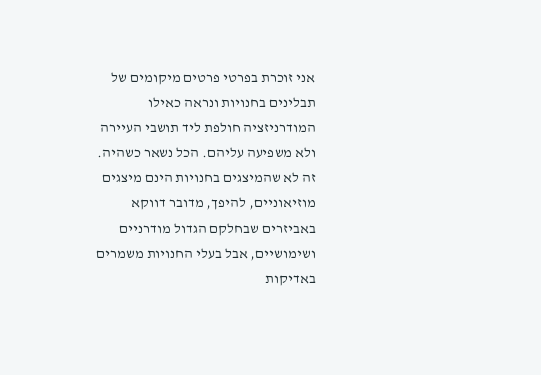אני זוכרת בפרטי פרטים מיקומים של תבלינים בחנויות ונראה כאילו המודרניזציה חולפת ליד תושבי העיירה ולא משפיעה עליהם. הכל נשאר כשהיה. זה לא שהמיצגים בחנויות הינם מיצגים מוזיאוניים, להיפך, מדובר דווקא באביזרים שבחלקם הגדול מודרניים ושימושיים, אבל בעלי החנויות משמרים באדיקות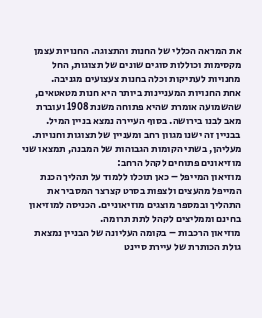את המראה הכללי של החנות והתצוגה. החנויות עצמן מקסימות וכוללות סוגים שונים של תצוגות, החל מחנויות לעתיקות וכלה בחנות צעצועים מגניבה.
אחת החנויות המעניינות ביותר היא חנות מטאטאים, שהשמועה אומרת שהיא פתוחה משנת 1908 ועוברת מאב לבנו בירושה. בסוף העיירה נמצא בניין המיל. בבניין זה ישנו מגוון רחב ומעניין של תצוגות וחנויות. מעליהן, בשתי הקומות הגבוהות של המבנה, תמצאו שני מוזיאונים פתוחים לקהל הרחב:
מוזיאון המייפל – כאן תוכלו ללמוד על תהליך הכנת המייפל מהעצים ולצפות בסרט קצרצר המסביר את התהליך ובמספר מוצגים מוזיאוניים. הכניסה למוזיאון בחינם וממליצים לקהל לתת תרומה.
מוזיאון הרכבות – בקומה העליונה של הבניין נמצאת גולת הכותרת של עיירת סיינט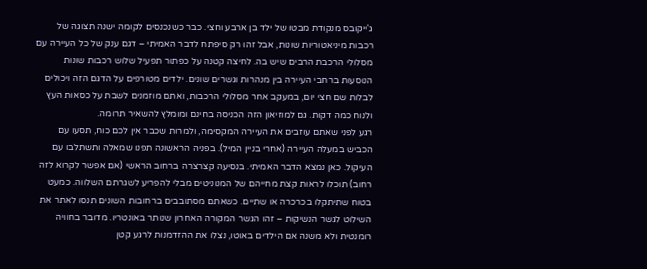ג'ייקובס מנקודת מבטו של ילד בן ארבע וחצי. כבר כשנכנסים לקומה ישנה תצוגה של רכבות מיניאטוריות שונות, אבל זהו רק סיפתח לדבר האמיתי – דגם ענק של כל העיירה עם מסלולי הרכבת הרבים שיש בה. לחיצה קטנה על כפתור תפעיל שלוש רכבות שונות הנוסעות ברחבי העיירה בין מנהרות וגשרים שונים. ילדים מטורפים על הדגם הזה ויכולים לבלות שם חצי יום, במעקב אחר מסלולי הרכבות, ואתם מוזמנים לשבת על כסאות העץ ולנוח כמה דקות. גם למוזיאון הזה הכניסה בחינם ומומלץ להשאיר תרומה.
רגע לפני שאתם עוזבים את העיירה המקסימה, ולמרות שכבר אין לכם כוח, תסעו עם הכביש במעלה העיירה (אחרי בניין המיל). בפניה הראשונה תפנו שמאלה ותשתלבו עם העיקול. כאן נמצא הדבר האמיתי. בנסיעה קצרצרה ברחוב הראשי (אם אפשר לקרוא לזה רחוב) תוכלו לראות קצת מחייהם של המנוניטים מבלי להפריע לשגרתם השלווה. כמעט בטוח שתיתקלו בכרכרה או שתיים. כשאתם מסתובבים ברחובות השונים תנסו לאתר את השילוט לגשר הנשיקות – זהו הגשר המקורה האחרון שנותר באונטריו. מדובר בחוויה רומנטית ולא משנה אם הילדים באוטו, נצלו את ההזדמנות לרגע קטן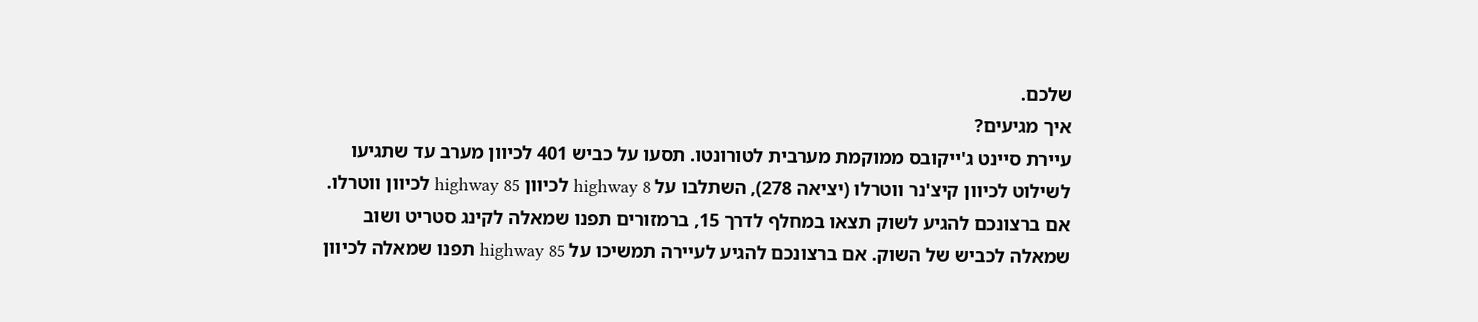שלכם.
איך מגיעים?
עיירת סיינט ג'ייקובס ממוקמת מערבית לטורונטו. תסעו על כביש 401 לכיוון מערב עד שתגיעו לשילוט לכיוון קיצ'נר ווטרלו (יציאה 278), השתלבו על highway 8 לכיוון highway 85 לכיוון ווטרלו. אם ברצונכם להגיע לשוק תצאו במחלף לדרך 15, ברמזורים תפנו שמאלה לקינג סטריט ושוב שמאלה לכביש של השוק. אם ברצונכם להגיע לעיירה תמשיכו על highway 85 תפנו שמאלה לכיוון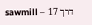דרך 17 – sawmill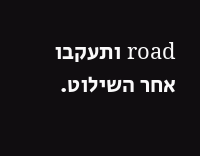road ותעקבו אחר השילוט.